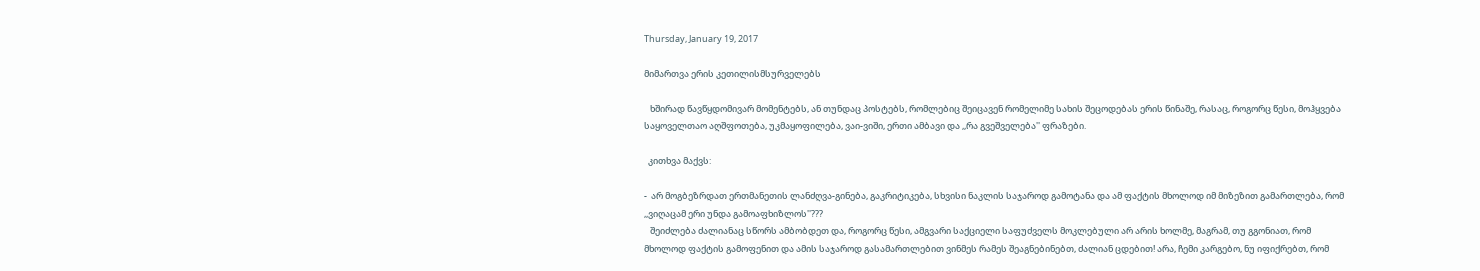Thursday, January 19, 2017

მიმართვა ერის კეთილისმსურველებს

   ხშირად წავწყდომივარ მომენტებს, ან თუნდაც პოსტებს, რომლებიც შეიცავენ რომელიმე სახის შეცოდებას ერის წინაშე, რასაც, როგორც წესი, მოჰყვება საყოველთაო აღშფოთება, უკმაყოფილება, ვაი-ვიში, ერთი ამბავი და ,,რა გვეშველება'' ფრაზები.

  კითხვა მაქვს:

-  არ მოგბეზრდათ ერთმანეთის ლანძღვა-გინება, გაკრიტიკება, სხვისი ნაკლის საჯაროდ გამოტანა და ამ ფაქტის მხოლოდ იმ მიზეზით გამართლება, რომ ,,ვიღაცამ ერი უნდა გამოაფხიზლოს''???
   შეიძლება ძალიანაც სწორს ამბობდეთ და, როგორც წესი, ამგვარი საქციელი საფუძველს მოკლებული არ არის ხოლმე, მაგრამ, თუ გგონიათ, რომ მხოლოდ ფაქტის გამოფენით და ამის საჯაროდ გასამართლებით ვინმეს რამეს შეაგნებინებთ, ძალიან ცდებით! არა, ჩემი კარგებო, ნუ იფიქრებთ, რომ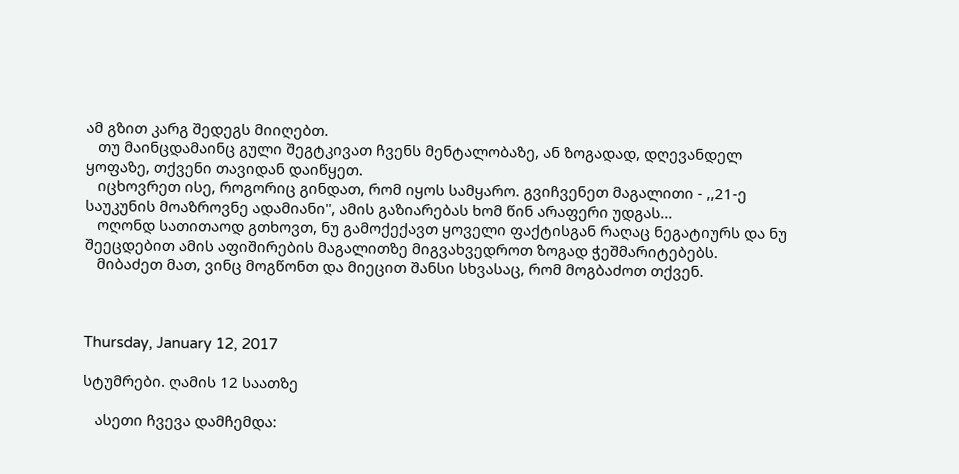ამ გზით კარგ შედეგს მიიღებთ.
   თუ მაინცდამაინც გული შეგტკივათ ჩვენს მენტალობაზე, ან ზოგადად, დღევანდელ ყოფაზე, თქვენი თავიდან დაიწყეთ.
   იცხოვრეთ ისე, როგორიც გინდათ, რომ იყოს სამყარო. გვიჩვენეთ მაგალითი - ,,21-ე საუკუნის მოაზროვნე ადამიანი'', ამის გაზიარებას ხომ წინ არაფერი უდგას...
   ოღონდ სათითაოდ გთხოვთ, ნუ გამოქექავთ ყოველი ფაქტისგან რაღაც ნეგატიურს და ნუ შეეცდებით ამის აფიშირების მაგალითზე მიგვახვედროთ ზოგად ჭეშმარიტებებს.
   მიბაძეთ მათ, ვინც მოგწონთ და მიეცით შანსი სხვასაც, რომ მოგბაძოთ თქვენ.



Thursday, January 12, 2017

სტუმრები. ღამის 12 საათზე

   ასეთი ჩვევა დამჩემდა: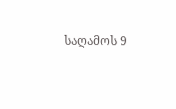საღამოს 9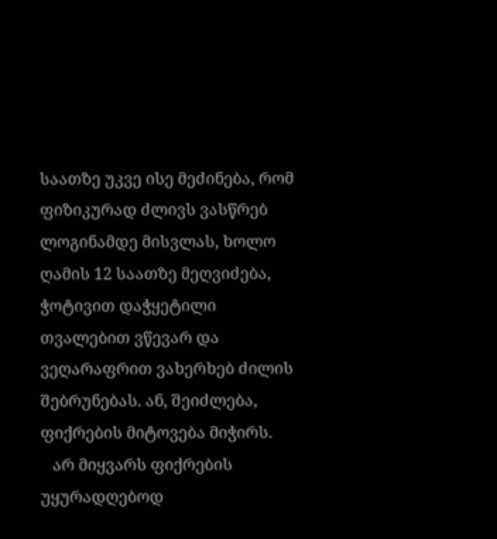საათზე უკვე ისე მეძინება, რომ ფიზიკურად ძლივს ვასწრებ ლოგინამდე მისვლას, ხოლო ღამის 12 საათზე მეღვიძება, ჭოტივით დაჭყეტილი თვალებით ვწევარ და ვეღარაფრით ვახერხებ ძილის შებრუნებას. ან, შეიძლება, ფიქრების მიტოვება მიჭირს.
   არ მიყვარს ფიქრების უყურადღებოდ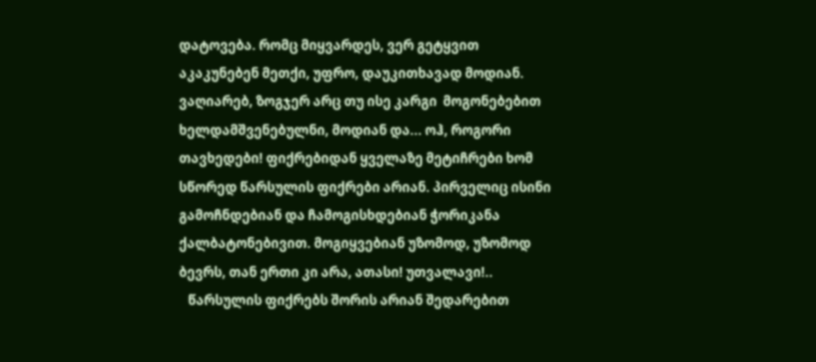დატოვება. რომც მიყვარდეს, ვერ გეტყვით აკაკუნებენ მეთქი, უფრო, დაუკითხავად მოდიან. ვაღიარებ, ზოგჯერ არც თუ ისე კარგი  მოგონებებით ხელდამშვენებულნი, მოდიან და... ოჰ, როგორი თავხედები! ფიქრებიდან ყველაზე მეტიჩრები ხომ სწორედ წარსულის ფიქრები არიან. პირველიც ისინი გამოჩნდებიან და ჩამოგისხდებიან ჭორიკანა ქალბატონებივით. მოგიყვებიან უზომოდ, უზომოდ ბევრს, თან ერთი კი არა, ათასი! უთვალავი!..
   წარსულის ფიქრებს შორის არიან შედარებით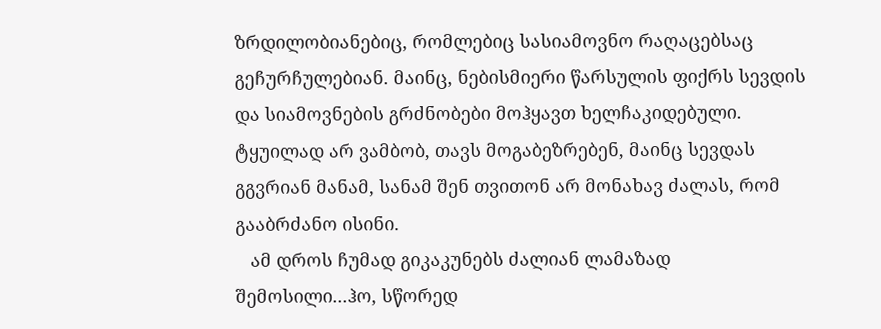ზრდილობიანებიც, რომლებიც სასიამოვნო რაღაცებსაც გეჩურჩულებიან. მაინც, ნებისმიერი წარსულის ფიქრს სევდის და სიამოვნების გრძნობები მოჰყავთ ხელჩაკიდებული. ტყუილად არ ვამბობ, თავს მოგაბეზრებენ, მაინც სევდას გგვრიან მანამ, სანამ შენ თვითონ არ მონახავ ძალას, რომ გააბრძანო ისინი.
   ამ დროს ჩუმად გიკაკუნებს ძალიან ლამაზად შემოსილი...ჰო, სწორედ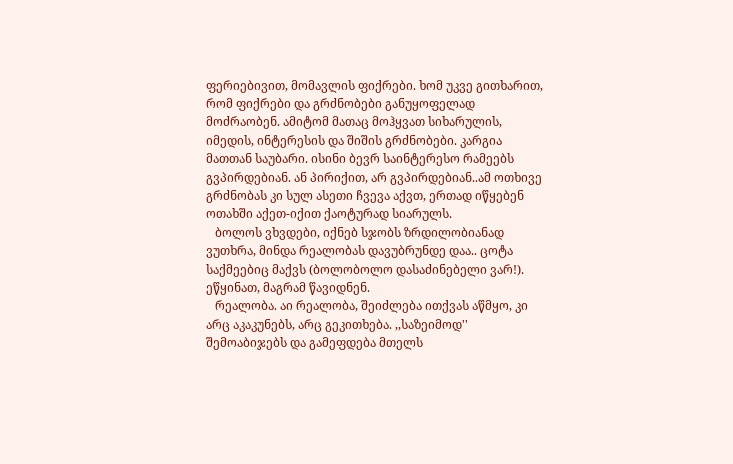ფერიებივით, მომავლის ფიქრები. ხომ უკვე გითხარით, რომ ფიქრები და გრძნობები განუყოფელად მოძრაობენ. ამიტომ მათაც მოჰყვათ სიხარულის, იმედის, ინტერესის და შიშის გრძნობები. კარგია მათთან საუბარი. ისინი ბევრ საინტერესო რამეებს გვპირდებიან. ან პირიქით, არ გვპირდებიან..ამ ოთხივე გრძნობას კი სულ ასეთი ჩვევა აქვთ, ერთად იწყებენ ოთახში აქეთ-იქით ქაოტურად სიარულს.
   ბოლოს ვხვდები, იქნებ სჯობს ზრდილობიანად ვუთხრა, მინდა რეალობას დავუბრუნდე დაა.. ცოტა საქმეებიც მაქვს (ბოლობოლო დასაძინებელი ვარ!). ეწყინათ, მაგრამ წავიდნენ.
   რეალობა. აი რეალობა, შეიძლება ითქვას აწმყო, კი არც აკაკუნებს, არც გეკითხება. ,,საზეიმოდ'' შემოაბიჯებს და გამეფდება მთელს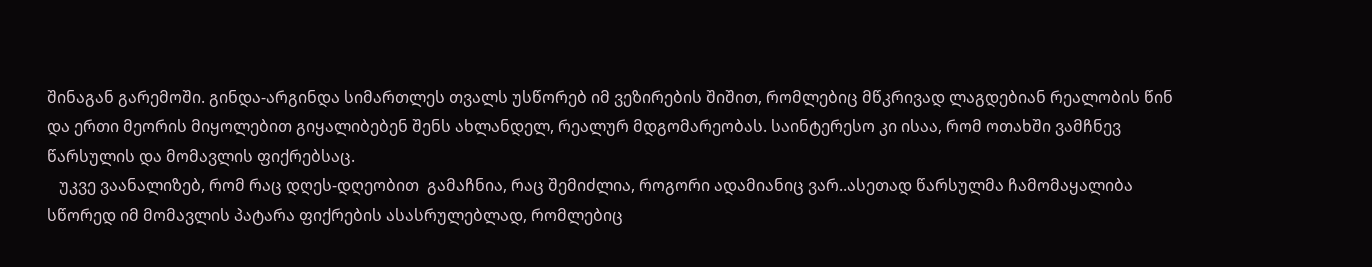შინაგან გარემოში. გინდა-არგინდა სიმართლეს თვალს უსწორებ იმ ვეზირების შიშით, რომლებიც მწკრივად ლაგდებიან რეალობის წინ და ერთი მეორის მიყოლებით გიყალიბებენ შენს ახლანდელ, რეალურ მდგომარეობას. საინტერესო კი ისაა, რომ ოთახში ვამჩნევ წარსულის და მომავლის ფიქრებსაც.
   უკვე ვაანალიზებ, რომ რაც დღეს-დღეობით  გამაჩნია, რაც შემიძლია, როგორი ადამიანიც ვარ..ასეთად წარსულმა ჩამომაყალიბა სწორედ იმ მომავლის პატარა ფიქრების ასასრულებლად, რომლებიც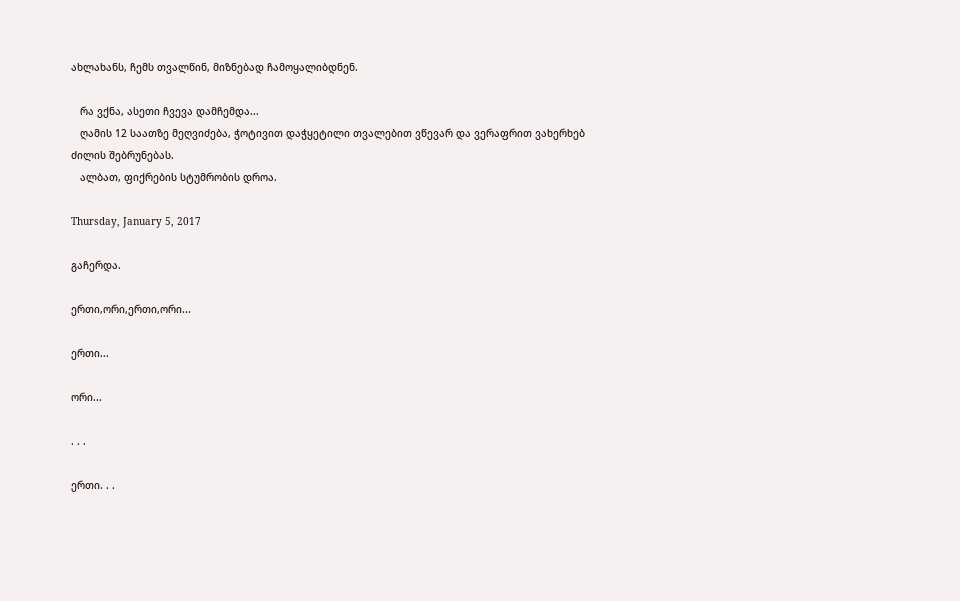ახლახანს, ჩემს თვალწინ, მიზნებად ჩამოყალიბდნენ.

   რა ვქნა, ასეთი ჩვევა დამჩემდა...
   ღამის 12 საათზე მეღვიძება, ჭოტივით დაჭყეტილი თვალებით ვწევარ და ვერაფრით ვახერხებ ძილის შებრუნებას.
   ალბათ, ფიქრების სტუმრობის დროა.

Thursday, January 5, 2017

გაჩერდა.

ერთი,ორი,ერთი,ორი...

ერთი...

ორი...

. . .

ერთი. . .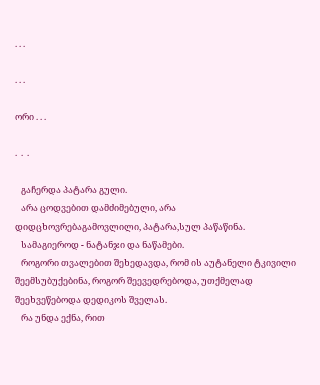. . .

. . .

ორი . . .

.  .  .

   გაჩერდა პატარა გული.
   არა ცოდვებით დამძიმებული, არა დიდცხოვრებაგამოვლილი, პატარა,სულ პაწაწინა.
   სამაგიეროდ - ნატანჯი და ნაწამები.
   როგორი თვალებით შეხედავდა, რომ ის აუტანელი ტკივილი შეემსუბუქებინა, როგორ შეევედრებოდა, უთქმელად შეეხვეწებოდა დედიკოს შველას.
   რა უნდა ექნა, რით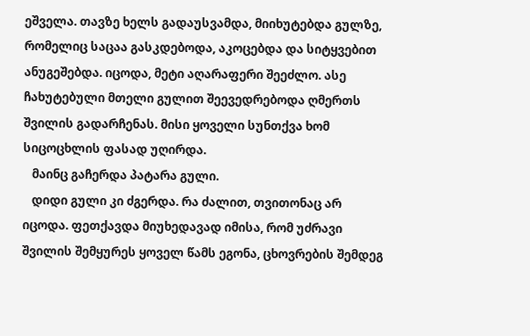ეშველა. თავზე ხელს გადაუსვამდა, მიიხუტებდა გულზე, რომელიც საცაა გასკდებოდა, აკოცებდა და სიტყვებით ანუგეშებდა. იცოდა, მეტი აღარაფერი შეეძლო. ასე ჩახუტებული მთელი გულით შეევედრებოდა ღმერთს შვილის გადარჩენას. მისი ყოველი სუნთქვა ხომ სიცოცხლის ფასად უღირდა.
   მაინც გაჩერდა პატარა გული.
   დიდი გული კი ძგერდა. რა ძალით, თვითონაც არ იცოდა. ფეთქავდა მიუხედავად იმისა, რომ უძრავი შვილის შემყურეს ყოველ წამს ეგონა, ცხოვრების შემდეგ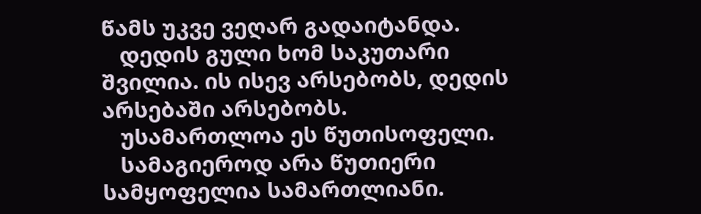წამს უკვე ვეღარ გადაიტანდა.
   დედის გული ხომ საკუთარი შვილია. ის ისევ არსებობს, დედის არსებაში არსებობს.
   უსამართლოა ეს წუთისოფელი.
   სამაგიეროდ არა წუთიერი სამყოფელია სამართლიანი.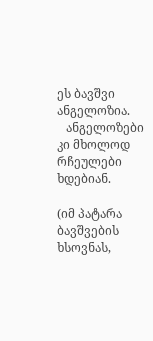ეს ბავშვი ანგელოზია.
   ანგელოზები კი მხოლოდ რჩეულები ხდებიან.

(იმ პატარა ბავშვების ხსოვნას,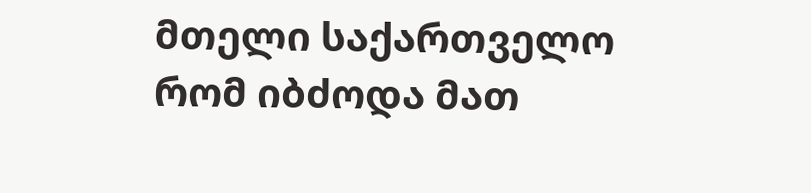მთელი საქართველო რომ იბძოდა მათ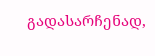გადასარჩენად,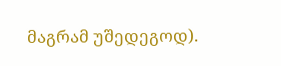მაგრამ უშედეგოდ).